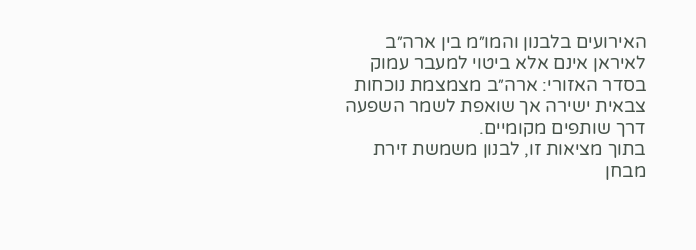האירועים בלבנון והמו״מ בין ארה״ב לאיראן אינם אלא ביטוי למעבר עמוק בסדר האזורי: ארה״ב מצמצמת נוכחות צבאית ישירה אך שואפת לשמר השפעה דרך שותפים מקומיים.
בתוך מציאות זו, לבנון משמשת זירת מבחן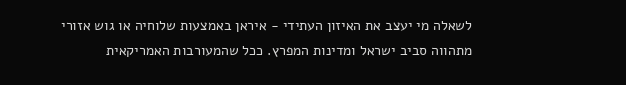לשאלה מי יעצב את האיזון העתידי - איראן באמצעות שלוחיה או גוש אזורי מתהווה סביב ישראל ומדינות המפרץ. ככל שהמעורבות האמריקאית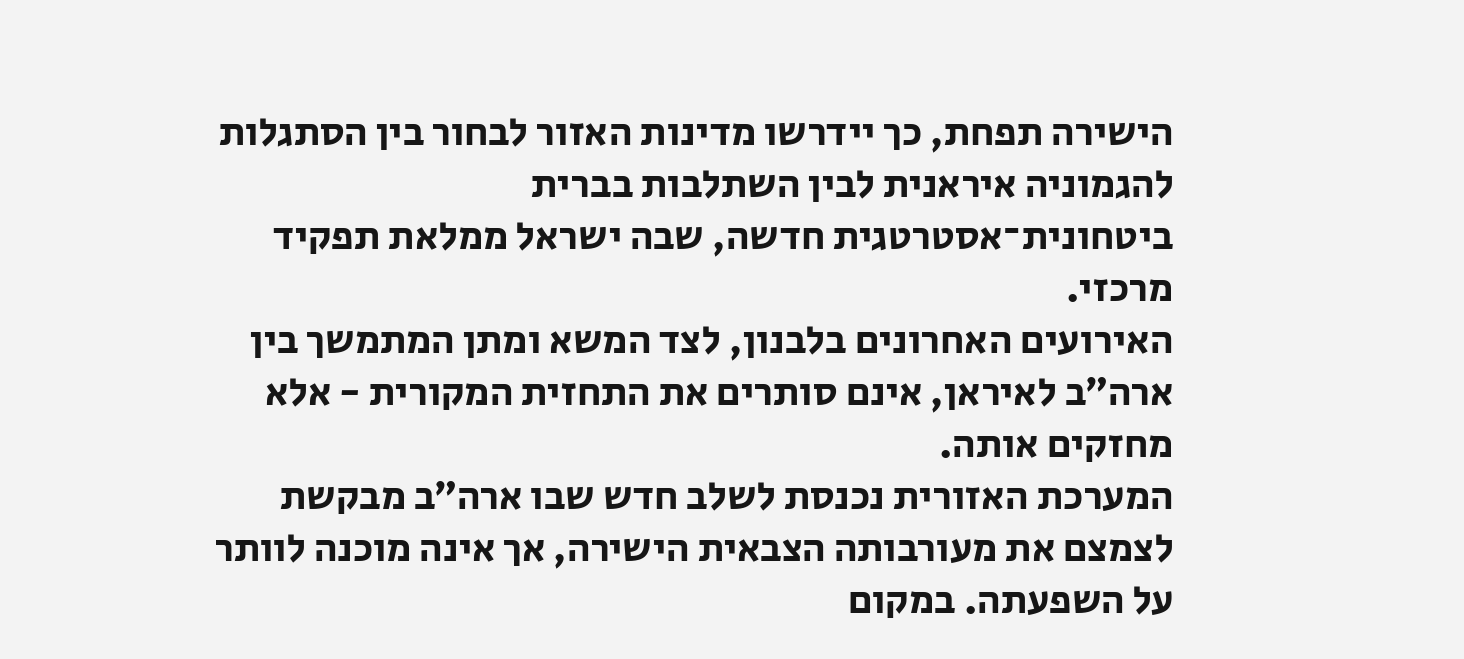הישירה תפחת, כך יידרשו מדינות האזור לבחור בין הסתגלות להגמוניה איראנית לבין השתלבות בברית ביטחונית־אסטרטגית חדשה, שבה ישראל ממלאת תפקיד מרכזי.
האירועים האחרונים בלבנון, לצד המשא ומתן המתמשך בין ארה״ב לאיראן, אינם סותרים את התחזית המקורית - אלא מחזקים אותה.
המערכת האזורית נכנסת לשלב חדש שבו ארה״ב מבקשת לצמצם את מעורבותה הצבאית הישירה, אך אינה מוכנה לוותר על השפעתה. במקום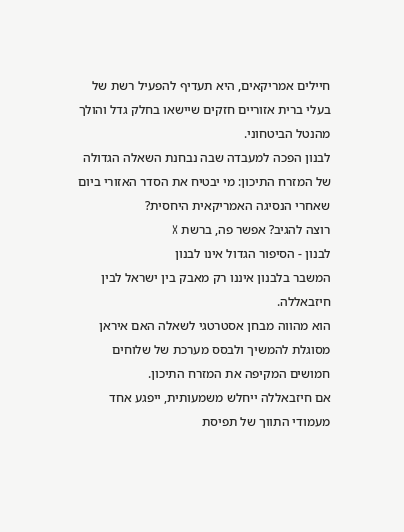חיילים אמריקאים, היא תעדיף להפעיל רשת של בעלי ברית אזוריים חזקים שיישאו בחלק גדל והולך מהנטל הביטחוני.
לבנון הפכה למעבדה שבה נבחנת השאלה הגדולה של המזרח התיכון: מי יבטיח את הסדר האזורי ביום שאחרי הנסיגה האמריקאית היחסית?
רוצה להגיב? אפשר פה, ברשת X
לבנון - הסיפור הגדול אינו לבנון
המשבר בלבנון איננו רק מאבק בין ישראל לבין חיזבאללה.
הוא מהווה מבחן אסטרטגי לשאלה האם איראן מסוגלת להמשיך ולבסס מערכת של שלוחים חמושים המקיפה את המזרח התיכון.
אם חיזבאללה ייחלש משמעותית, ייפגע אחד מעמודי התווך של תפיסת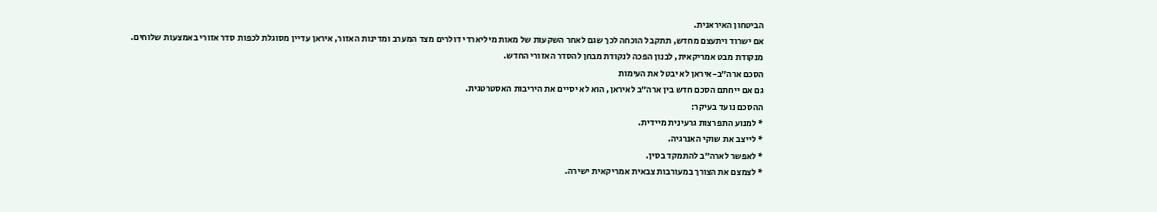הביטחון האיראנית.
אם ישרוד ויתעצם מחדש, תתקבל הוכחה לכך שגם לאחר השקעות של מאות מיליארדי דולרים מצד המערב ומדינות האזור, איראן עדיין מסוגלת לכפות סדר אזורי באמצעות שלוחים.
מנקודת מבט אמריקאית, לבנון הפכה לנקודת מבחן להסדר האזורי החדש.
הסכם ארה״ב-איראן לא יבטל את העימות
גם אם ייחתם הסכם חדש בין ארה״ב לאיראן, הוא לא יסיים את היריבות האסטרטגית.
ההסכם נועד בעיקר:
* למנוע התפרצות גרעינית מיידית.
* לייצב את שוקי האנרגיה.
* לאפשר לארה״ב להתמקד בסין.
* לצמצם את הצורך במעורבות צבאית אמריקאית ישירה.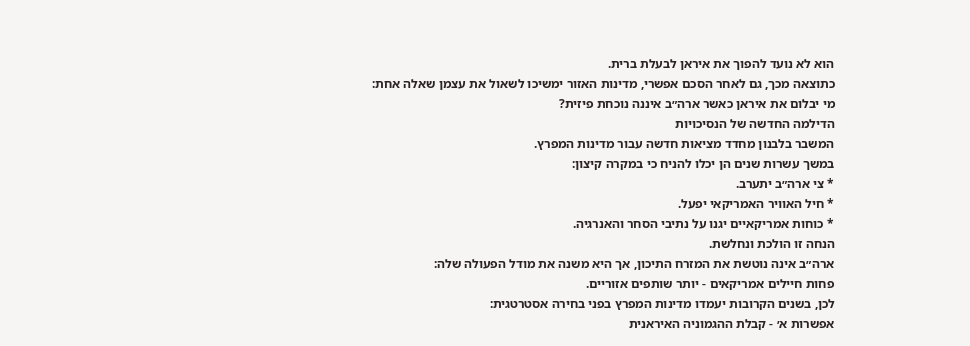הוא לא נועד להפוך את איראן לבעלת ברית.
כתוצאה מכך, גם לאחר הסכם אפשרי, מדינות האזור ימשיכו לשאול את עצמן שאלה אחת:
מי יבלום את איראן כאשר ארה״ב איננה נוכחת פיזית?
הדילמה החדשה של הנסיכויות
המשבר בלבנון מחדד מציאות חדשה עבור מדינות המפרץ.
במשך עשרות שנים הן יכלו להניח כי במקרה קיצון:
* צי ארה״ב יתערב.
* חיל האוויר האמריקאי יפעל.
* כוחות אמריקאיים יגנו על נתיבי הסחר והאנרגיה.
הנחה זו הולכת ונחלשת.
ארה״ב אינה נוטשת את המזרח התיכון, אך היא משנה את מודל הפעולה שלה:
פחות חיילים אמריקאים - יותר שותפים אזוריים.
לכן, בשנים הקרובות יעמדו מדינות המפרץ בפני בחירה אסטרטגית:
אפשרות א׳ - קבלת ההגמוניה האיראנית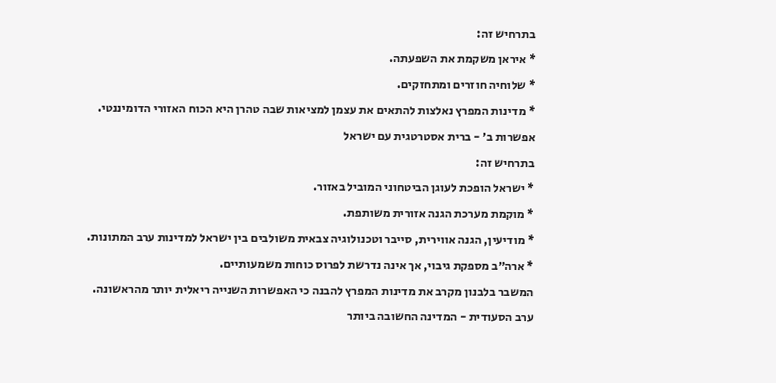בתרחיש זה:
* איראן משקמת את השפעתה.
* שלוחיה חוזרים ומתחזקים.
* מדינות המפרץ נאלצות להתאים את עצמן למציאות שבה טהרן היא הכוח האזורי הדומיננטי.
אפשרות ב׳ - ברית אסטרטגית עם ישראל
בתרחיש זה:
* ישראל הופכת לעוגן הביטחוני המוביל באזור.
* מוקמת מערכת הגנה אזורית משותפת.
* מודיעין, הגנה אווירית, סייבר וטכנולוגיה צבאית משולבים בין ישראל למדינות ערב המתונות.
* ארה״ב מספקת גיבוי, אך אינה נדרשת לפרוס כוחות משמעותיים.
המשבר בלבנון מקרב את מדינות המפרץ להבנה כי האפשרות השנייה ריאלית יותר מהראשונה.
ערב הסעודית - המדינה החשובה ביותר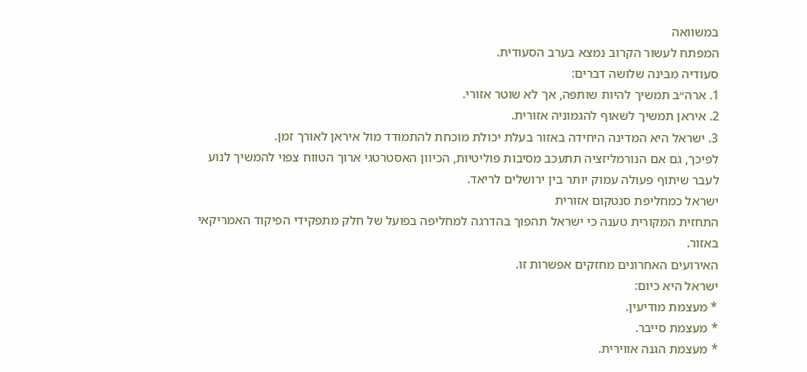במשוואה
המפתח לעשור הקרוב נמצא בערב הסעודית.
סעודיה מבינה שלושה דברים:
1. ארה״ב תמשיך להיות שותפה, אך לא שוטר אזורי.
2. איראן תמשיך לשאוף להגמוניה אזורית.
3. ישראל היא המדינה היחידה באזור בעלת יכולת מוכחת להתמודד מול איראן לאורך זמן.
לפיכך, גם אם הנורמליזציה תתעכב מסיבות פוליטיות, הכיוון האסטרטגי ארוך הטווח צפוי להמשיך לנוע לעבר שיתוף פעולה עמוק יותר בין ירושלים לריאד.
ישראל כמחליפת סנטקום אזורית
התחזית המקורית טענה כי ישראל תהפוך בהדרגה למחליפה בפועל של חלק מתפקידי הפיקוד האמריקאי באזור.
האירועים האחרונים מחזקים אפשרות זו.
ישראל היא כיום:
* מעצמת מודיעין.
* מעצמת סייבר.
* מעצמת הגנה אווירית.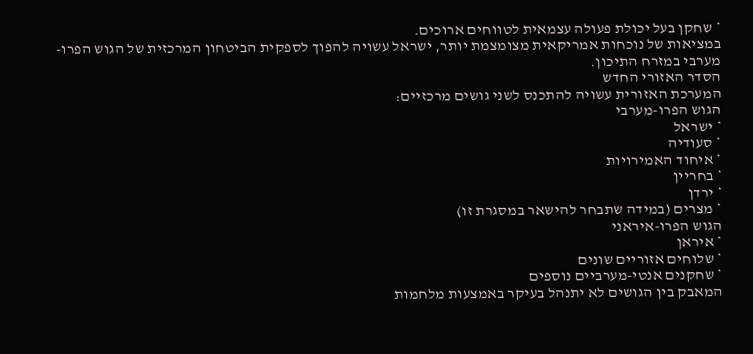* שחקן בעל יכולת פעולה עצמאית לטווחים ארוכים.
במציאות של נוכחות אמריקאית מצומצמת יותר, ישראל עשויה להפוך לספקית הביטחון המרכזית של הגוש הפרו-מערבי במזרח התיכון.
הסדר האזורי החדש
המערכת האזורית עשויה להתכנס לשני גושים מרכזיים:
הגוש הפרו-מערבי
* ישראל
* סעודיה
* איחוד האמירויות
* בחריין
* ירדן
* מצרים (במידה שתבחר להישאר במסגרת זו)
הגוש הפרו-איראני
* איראן
* שלוחים אזוריים שונים
* שחקנים אנטי-מערביים נוספים
המאבק בין הגושים לא יתנהל בעיקר באמצעות מלחמות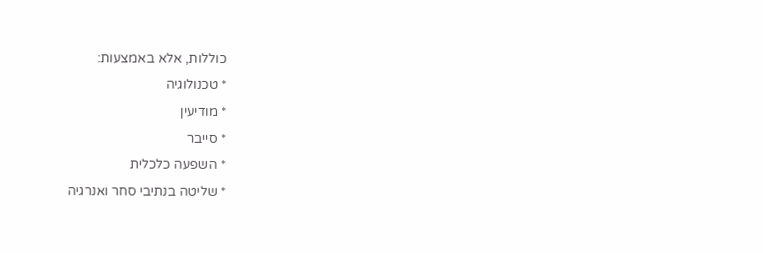כוללות, אלא באמצעות:
* טכנולוגיה
* מודיעין
* סייבר
* השפעה כלכלית
* שליטה בנתיבי סחר ואנרגיה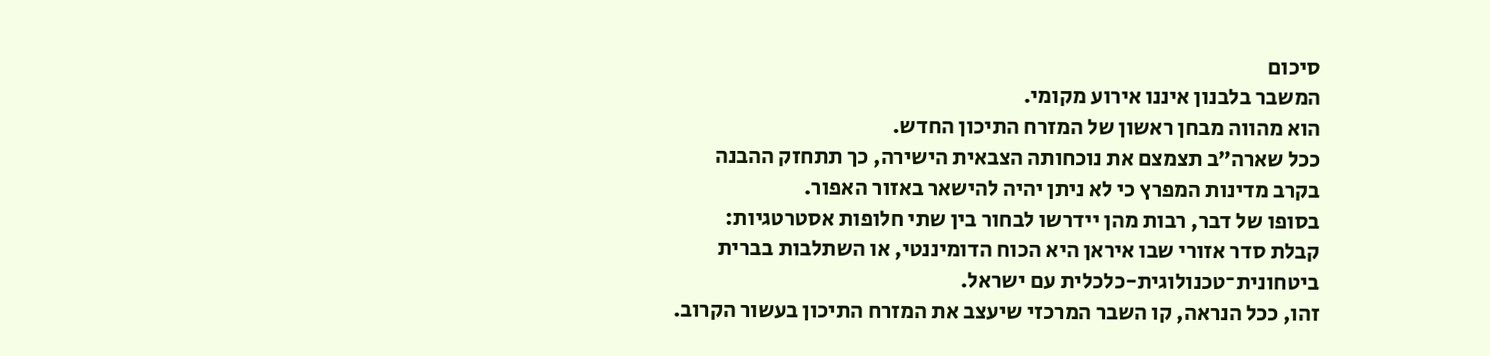סיכום
המשבר בלבנון איננו אירוע מקומי.
הוא מהווה מבחן ראשון של המזרח התיכון החדש.
ככל שארה״ב תצמצם את נוכחותה הצבאית הישירה, כך תתחזק ההבנה בקרב מדינות המפרץ כי לא ניתן יהיה להישאר באזור האפור.
בסופו של דבר, רבות מהן יידרשו לבחור בין שתי חלופות אסטרטגיות:
קבלת סדר אזורי שבו איראן היא הכוח הדומיננטי, או השתלבות בברית ביטחונית־טכנולוגית-כלכלית עם ישראל.
זהו, ככל הנראה, קו השבר המרכזי שיעצב את המזרח התיכון בעשור הקרוב.